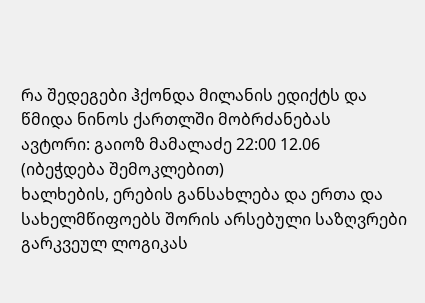რა შედეგები ჰქონდა მილანის ედიქტს და წმიდა ნინოს ქართლში მობრძანებას
ავტორი: გაიოზ მამალაძე 22:00 12.06
(იბეჭდება შემოკლებით)
ხალხების, ერების განსახლება და ერთა და სახელმწიფოებს შორის არსებული საზღვრები გარკვეულ ლოგიკას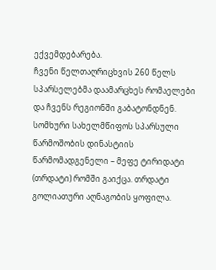ექვემდებარება.
ჩვენი წელთაღრიცხვის 260 წელს სპარსელებმა დაამარცხეს რომაელები და ჩვენს რეგიონში გაბატონდნენ. სომხური სახელმწიფოს სპარსული წარმოშობის დინასტიის წარმომადგენელი – მეფე ტირიდატი (თრდატი) რომში გაიქცა. თრდატი გოლიათური აღნაგობის ყოფილა.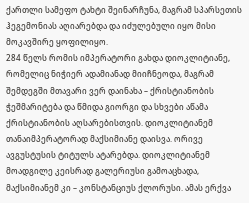ქართლი სამეფო ტახტი შეინარჩუნა, მაგრამ სპარსეთის ჰეგემონიას აღიარებდა და იძულებული იყო მისი მოკავშირე ყოფილიყო.
284 წელს რომის იმპერატორი გახდა დიოკლიტიანე, რომელიც ნიჭიერ ადამიანად მიიჩნეოდა, მაგრამ შემდეგში მთავარი ვერ დაინახა – ქრისტიანობის ჭეშმარიტება და წმიდა გიორგი და სხვები აწამა ქრისტიანობის აღსარებისთვის. დიოკლიტიანემ თანაიმპერატორად მაქსიმიანე დაისვა. ორივე ავგუსტუსის ტიტულს ატარებდა. დიოკლიტიანემ მოადგილე კეისრად გალერიუსი გამოაცხადა, მაქსიმიანემ კი – კონსტანციუს ქლორუსი. ამას ერქვა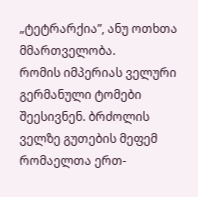„ტეტრარქია”, ანუ ოთხთა მმართველობა.
რომის იმპერიას ველური გერმანული ტომები შეესივნენ. ბრძოლის ველზე გუთების მეფემ რომაელთა ერთ-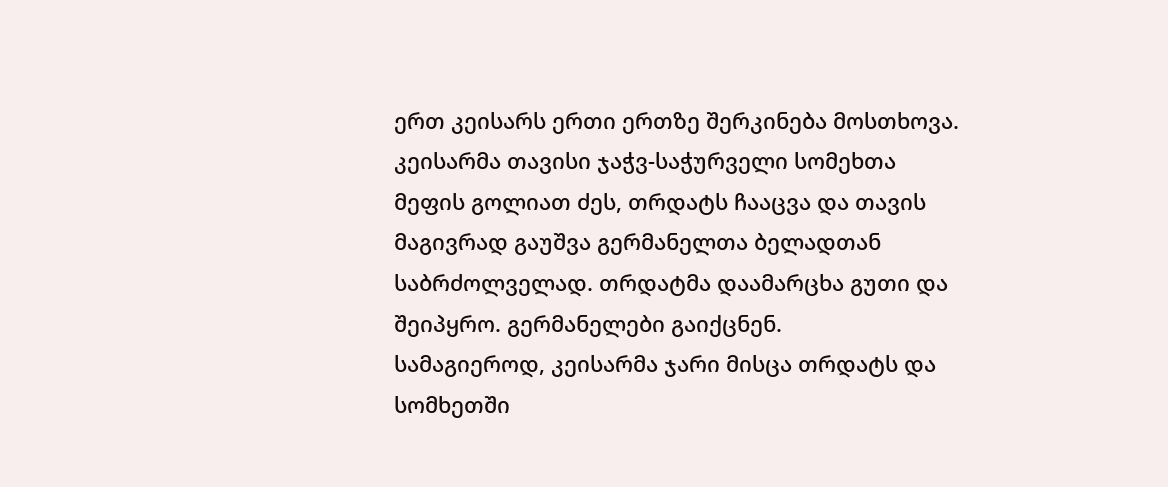ერთ კეისარს ერთი ერთზე შერკინება მოსთხოვა. კეისარმა თავისი ჯაჭვ-საჭურველი სომეხთა მეფის გოლიათ ძეს, თრდატს ჩააცვა და თავის მაგივრად გაუშვა გერმანელთა ბელადთან საბრძოლველად. თრდატმა დაამარცხა გუთი და შეიპყრო. გერმანელები გაიქცნენ.
სამაგიეროდ, კეისარმა ჯარი მისცა თრდატს და სომხეთში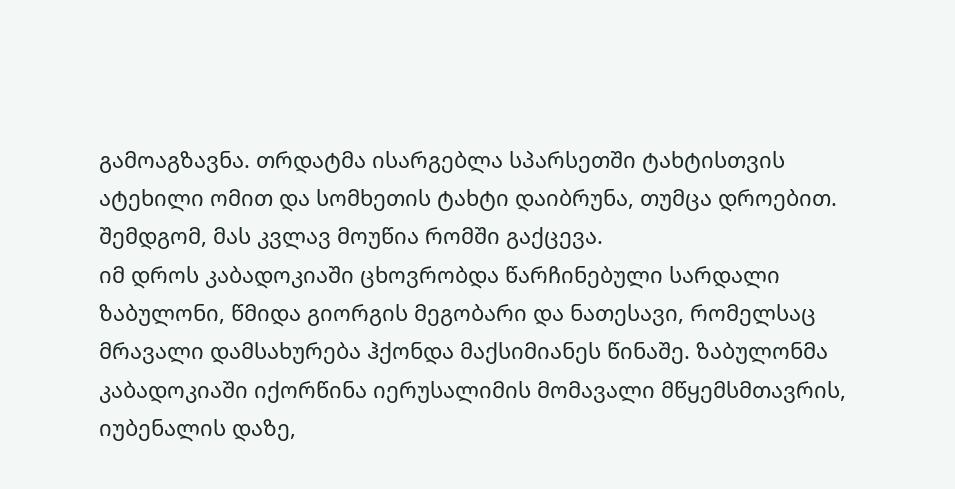გამოაგზავნა. თრდატმა ისარგებლა სპარსეთში ტახტისთვის ატეხილი ომით და სომხეთის ტახტი დაიბრუნა, თუმცა დროებით. შემდგომ, მას კვლავ მოუწია რომში გაქცევა.
იმ დროს კაბადოკიაში ცხოვრობდა წარჩინებული სარდალი ზაბულონი, წმიდა გიორგის მეგობარი და ნათესავი, რომელსაც მრავალი დამსახურება ჰქონდა მაქსიმიანეს წინაშე. ზაბულონმა კაბადოკიაში იქორწინა იერუსალიმის მომავალი მწყემსმთავრის, იუბენალის დაზე,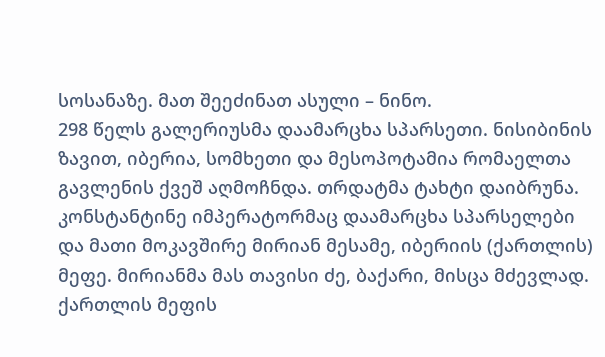სოსანაზე. მათ შეეძინათ ასული – ნინო.
298 წელს გალერიუსმა დაამარცხა სპარსეთი. ნისიბინის ზავით, იბერია, სომხეთი და მესოპოტამია რომაელთა გავლენის ქვეშ აღმოჩნდა. თრდატმა ტახტი დაიბრუნა.
კონსტანტინე იმპერატორმაც დაამარცხა სპარსელები და მათი მოკავშირე მირიან მესამე, იბერიის (ქართლის) მეფე. მირიანმა მას თავისი ძე, ბაქარი, მისცა მძევლად. ქართლის მეფის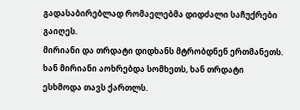გადასაბირებლად რომაელებმა დიდძალი საჩუქრები გაიღეს.
მირიანი და თრდატი დიდხანს მტრობდნენ ერთმანეთს. ხან მირიანი აოხრებდა სომხეთს, ხან თრდატი ესხმოდა თავს ქართლს.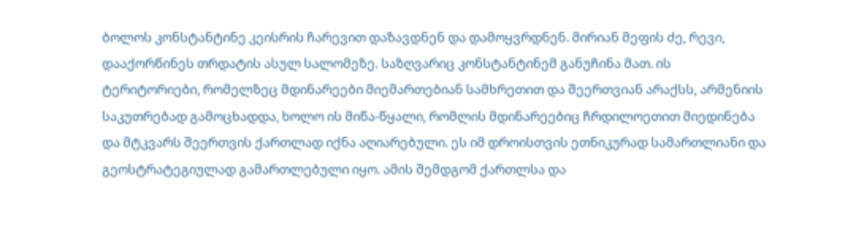ბოლოს კონსტანტინე კეისრის ჩარევით დაზავდნენ და დამოყვრდნენ. მირიან მეფის ძე, რევი, დააქორწინეს თრდატის ასულ სალომეზე. საზღვარიც კონსტანტინემ განუჩინა მათ. ის ტერიტორიები, რომელზეც მდინარეები მიემართებიან სამხრეთით და შეერთვიან არაქსს, არმენიის საკუთრებად გამოცხადდა, ხოლო ის მიწა-წყალი, რომლის მდინარეებიც ჩრდილოეთით მიედინება და მტკვარს შეერთვის ქართლად იქნა აღიარებული. ეს იმ დროისთვის ეთნიკურად სამართლიანი და გეოსტრატეგიულად გამართლებული იყო. ამის შემდგომ ქართლსა და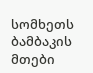სომხეთს ბამბაკის მთები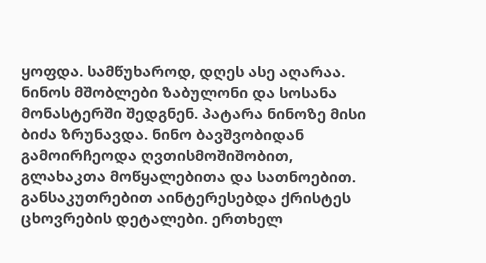ყოფდა. სამწუხაროდ, დღეს ასე აღარაა.
ნინოს მშობლები ზაბულონი და სოსანა მონასტერში შედგნენ. პატარა ნინოზე მისი ბიძა ზრუნავდა. ნინო ბავშვობიდან გამოირჩეოდა ღვთისმოშიშობით, გლახაკთა მოწყალებითა და სათნოებით. განსაკუთრებით აინტერესებდა ქრისტეს ცხოვრების დეტალები. ერთხელ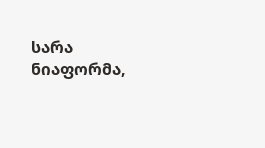სარა ნიაფორმა,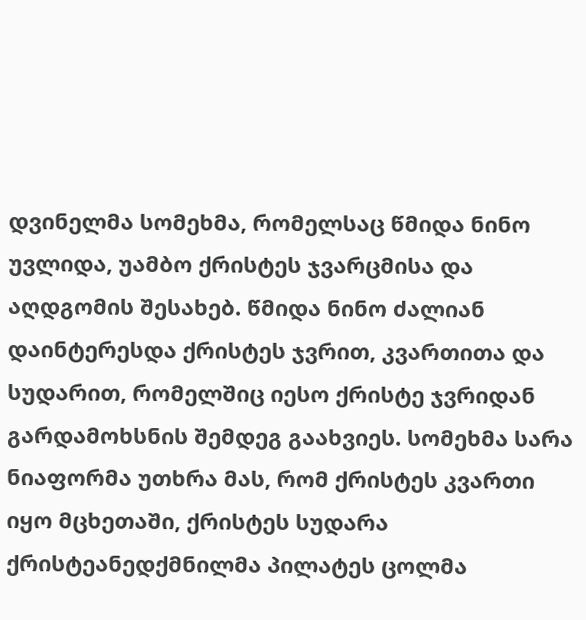დვინელმა სომეხმა, რომელსაც წმიდა ნინო უვლიდა, უამბო ქრისტეს ჯვარცმისა და აღდგომის შესახებ. წმიდა ნინო ძალიან დაინტერესდა ქრისტეს ჯვრით, კვართითა და სუდარით, რომელშიც იესო ქრისტე ჯვრიდან გარდამოხსნის შემდეგ გაახვიეს. სომეხმა სარა ნიაფორმა უთხრა მას, რომ ქრისტეს კვართი იყო მცხეთაში, ქრისტეს სუდარა ქრისტეანედქმნილმა პილატეს ცოლმა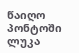წაიღო პონტოში ლუკა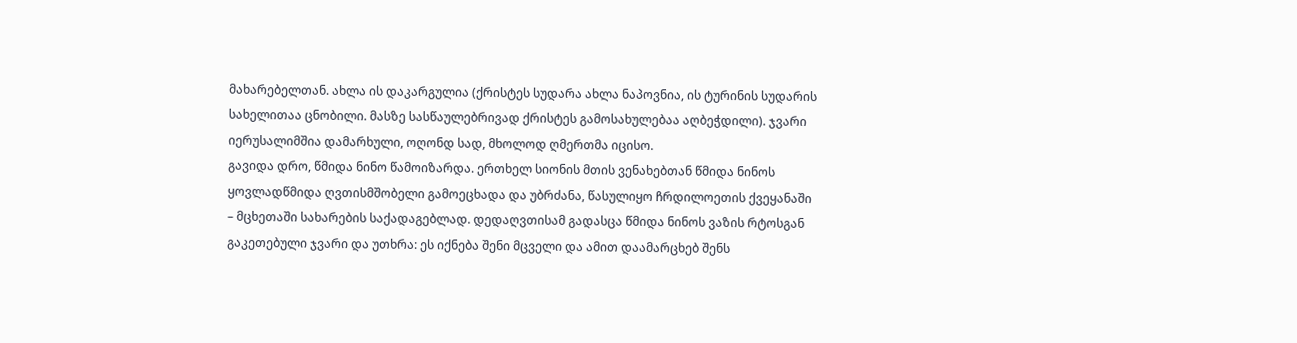მახარებელთან. ახლა ის დაკარგულია (ქრისტეს სუდარა ახლა ნაპოვნია, ის ტურინის სუდარის სახელითაა ცნობილი. მასზე სასწაულებრივად ქრისტეს გამოსახულებაა აღბეჭდილი). ჯვარი იერუსალიმშია დამარხული, ოღონდ სად, მხოლოდ ღმერთმა იცისო.
გავიდა დრო, წმიდა ნინო წამოიზარდა. ერთხელ სიონის მთის ვენახებთან წმიდა ნინოს ყოვლადწმიდა ღვთისმშობელი გამოეცხადა და უბრძანა, წასულიყო ჩრდილოეთის ქვეყანაში – მცხეთაში სახარების საქადაგებლად. დედაღვთისამ გადასცა წმიდა ნინოს ვაზის რტოსგან გაკეთებული ჯვარი და უთხრა: ეს იქნება შენი მცველი და ამით დაამარცხებ შენს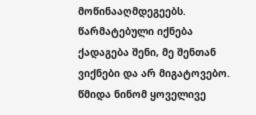მოწინააღმდეგეებს. წარმატებული იქნება ქადაგება შენი, მე შენთან ვიქნები და არ მიგატოვებო.
წმიდა ნინომ ყოველივე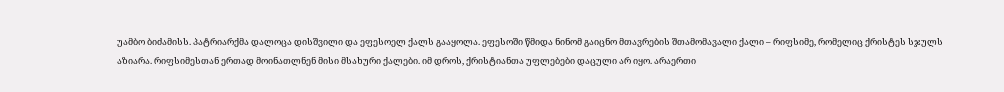უამბო ბიძამისს. პატრიარქმა დალოცა დისშვილი და ეფესოელ ქალს გააყოლა. ეფესოში წმიდა ნინომ გაიცნო მთავრების შთამომავალი ქალი – რიფსიმე, რომელიც ქრისტეს სჯულს აზიარა. რიფსიმესთან ერთად მოინათლნენ მისი მსახური ქალები. იმ დროს, ქრისტიანთა უფლებები დაცული არ იყო. არაერთი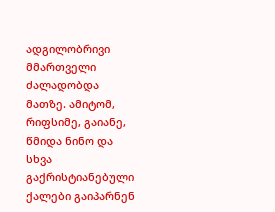ადგილობრივი მმართველი ძალადობდა მათზე. ამიტომ, რიფსიმე, გაიანე, წმიდა ნინო და სხვა გაქრისტიანებული ქალები გაიპარნენ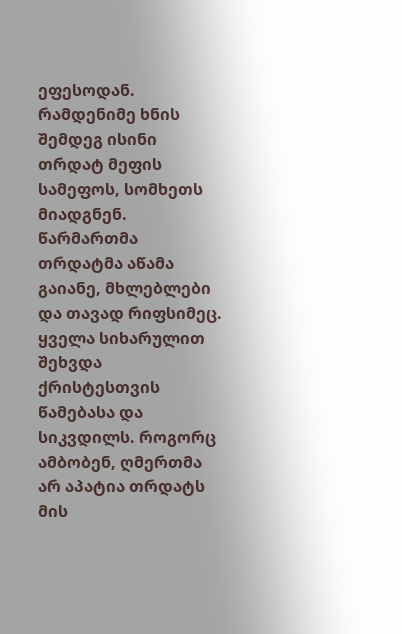ეფესოდან. რამდენიმე ხნის შემდეგ ისინი თრდატ მეფის სამეფოს, სომხეთს მიადგნენ. წარმართმა თრდატმა აწამა გაიანე, მხლებლები და თავად რიფსიმეც. ყველა სიხარულით შეხვდა ქრისტესთვის წამებასა და სიკვდილს. როგორც ამბობენ, ღმერთმა არ აპატია თრდატს მის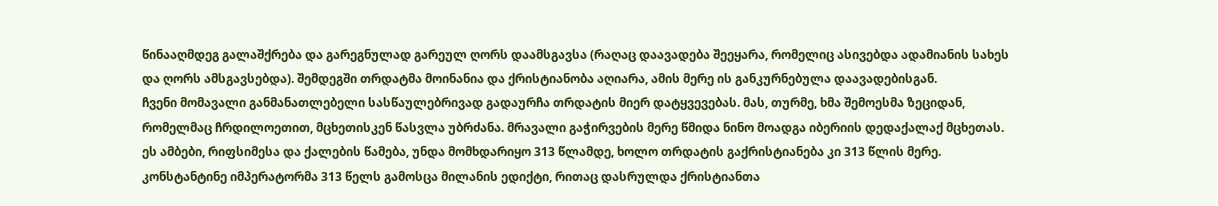წინააღმდეგ გალაშქრება და გარეგნულად გარეულ ღორს დაამსგავსა (რაღაც დაავადება შეეყარა, რომელიც ასივებდა ადამიანის სახეს და ღორს ამსგავსებდა). შემდეგში თრდატმა მოინანია და ქრისტიანობა აღიარა, ამის მერე ის განკურნებულა დაავადებისგან.
ჩვენი მომავალი განმანათლებელი სასწაულებრივად გადაურჩა თრდატის მიერ დატყვევებას. მას, თურმე, ხმა შემოესმა ზეციდან, რომელმაც ჩრდილოეთით, მცხეთისკენ წასვლა უბრძანა. მრავალი გაჭირვების მერე წმიდა ნინო მოადგა იბერიის დედაქალაქ მცხეთას.
ეს ამბები, რიფსიმესა და ქალების წამება, უნდა მომხდარიყო 313 წლამდე, ხოლო თრდატის გაქრისტიანება კი 313 წლის მერე. კონსტანტინე იმპერატორმა 313 წელს გამოსცა მილანის ედიქტი, რითაც დასრულდა ქრისტიანთა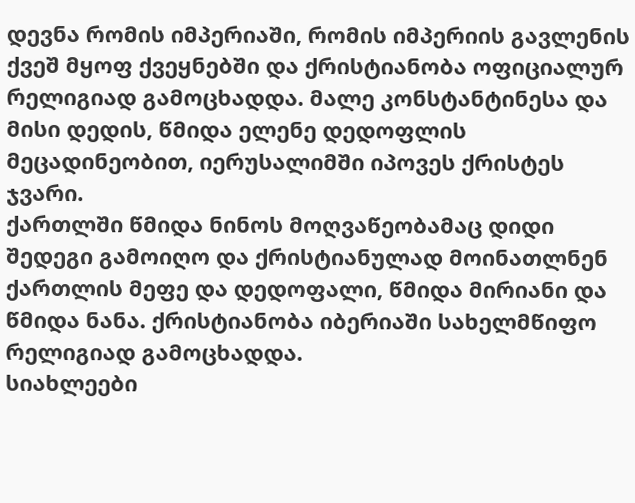დევნა რომის იმპერიაში, რომის იმპერიის გავლენის ქვეშ მყოფ ქვეყნებში და ქრისტიანობა ოფიციალურ რელიგიად გამოცხადდა. მალე კონსტანტინესა და მისი დედის, წმიდა ელენე დედოფლის მეცადინეობით, იერუსალიმში იპოვეს ქრისტეს ჯვარი.
ქართლში წმიდა ნინოს მოღვაწეობამაც დიდი შედეგი გამოიღო და ქრისტიანულად მოინათლნენ ქართლის მეფე და დედოფალი, წმიდა მირიანი და წმიდა ნანა. ქრისტიანობა იბერიაში სახელმწიფო რელიგიად გამოცხადდა.
სიახლეები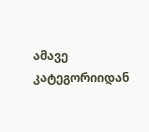ამავე კატეგორიიდან